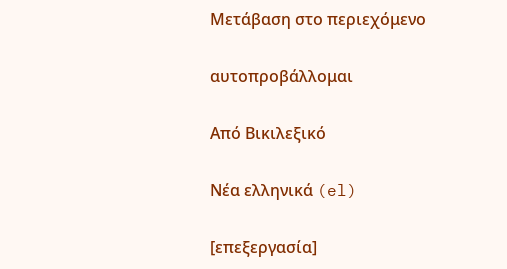Μετάβαση στο περιεχόμενο

αυτοπροβάλλομαι

Από Βικιλεξικό

Νέα ελληνικά (el)

[επεξεργασία]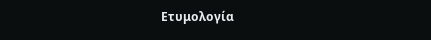Ετυμολογία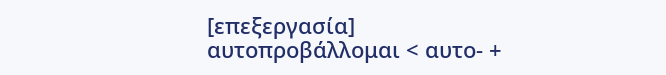[επεξεργασία]
αυτοπροβάλλομαι < αυτο- +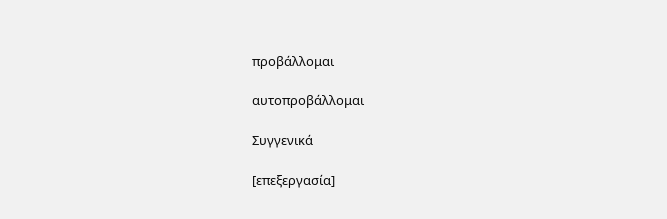προβάλλομαι

αυτοπροβάλλομαι

Συγγενικά

[επεξεργασία]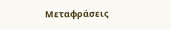Μεταφράσεις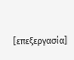[επεξεργασία]